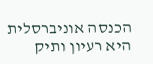הכנסה אוניברסלית היא רעיון ותיק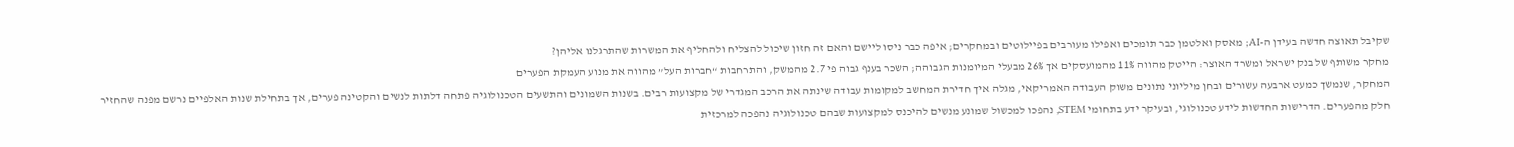שקיבל תאוצה חדשה בעידן ה-AI; מאסק ואלטמן כבר תומכים ואפילו מעורבים בפיילוטים ובמחקרים; איפה כבר ניסו ליישם והאם זה חזון שיכול להצליח ולהחליף את המשרות שהתרגלנו אליהן?
מחקר משותף של בנק ישראל ומשרד האוצר: הייטק מהווה 11% מהמועסקים אך 26% מבעלי המיומנות הגבוהה; השכר בענף גבוה פי 2.7 מהמשק, והתרחבות “חברות העל” מהווה את מנוע העמקת הפערים
המחקר, שנמשך כמעט ארבעה עשורים ובחן מיליוני נתונים משוק העבודה האמריקאי, מגלה איך חדירת המחשב למקומות עבודה שינתה את הרכב המגדרי של מקצועות רבים. בשנות השמונים והתשעים הטכנולוגיה פתחה דלתות לנשים והקטינה פערים, אך בתחילת שנות האלפיים נרשם מפנה שהחזיר
חלק מהפערים. הדרישות החדשות לידע טכנולוגי, ובעיקר ידע בתחומי STEM, נהפכו למכשול שמונע מנשים להיכנס למקצועות שבהם טכנולוגיה נהפכה למרכזית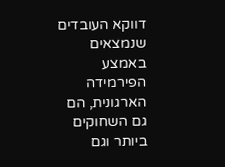דווקא העובדים שנמצאים באמצע הפירמידה הארגונית, הם גם השחוקים ביותר וגם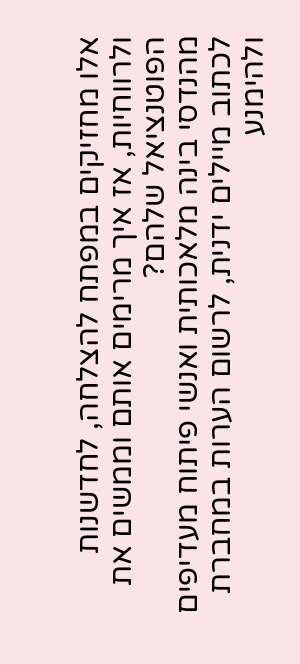אלו מחזיקים במפתח להצלחה, לחדשנות ולרווחיות, אז איך מרימים אותם וממשים את הפוטנציאל שלהם?
מהנדסי בינה מלאכותית ואנשי פיתוח מעדיפים לכתוב מיילים ידנית, לרשום הערות במחברת ולהימנע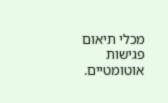מכלי תיאום פגישות אוטומטיים.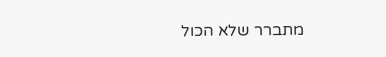מתברר שלא הכול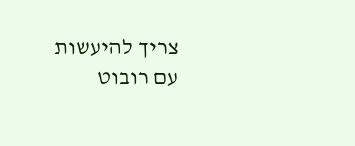צריך להיעשות עם רובוט